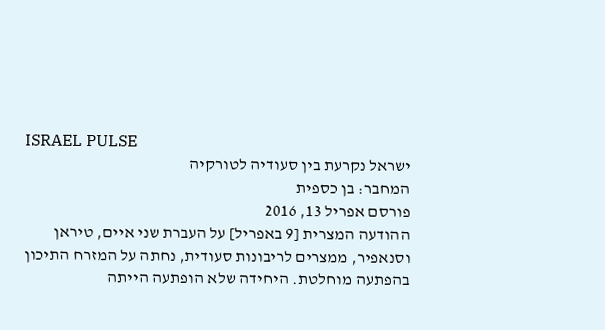ISRAEL PULSE
ישראל נקרעת בין סעודיה לטורקיה
המחבר: בן כספית
פורסם אפריל 13, 2016
ההודעה המצרית [9 באפריל] על העברת שני איים, טיראן וסנאפיר, ממצרים לריבונות סעודית, נחתה על המזרח התיכון בהפתעה מוחלטת. היחידה שלא הופתעה הייתה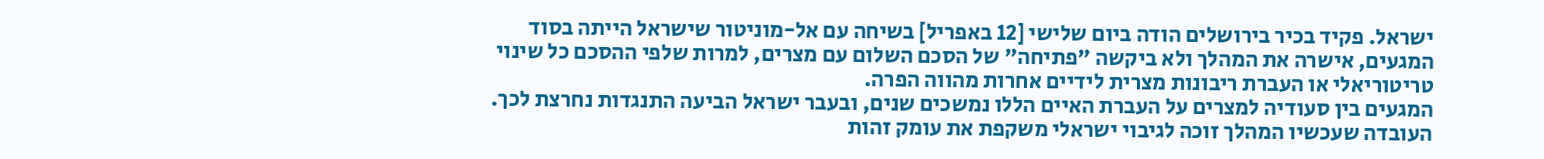ישראל. פקיד בכיר בירושלים הודה ביום שלישי [12 באפריל] בשיחה עם אל-מוניטור שישראל הייתה בסוד המגעים, אישרה את המהלך ולא ביקשה "פתיחה" של הסכם השלום עם מצרים, למרות שלפי ההסכם כל שינוי טריטוריאלי או העברת ריבונות מצרית לידיים אחרות מהווה הפרה.
המגעים בין סעודיה למצרים על העברת האיים הללו נמשכים שנים, ובעבר ישראל הביעה התנגדות נחרצת לכך. העובדה שעכשיו המהלך זוכה לגיבוי ישראלי משקפת את עומק זהות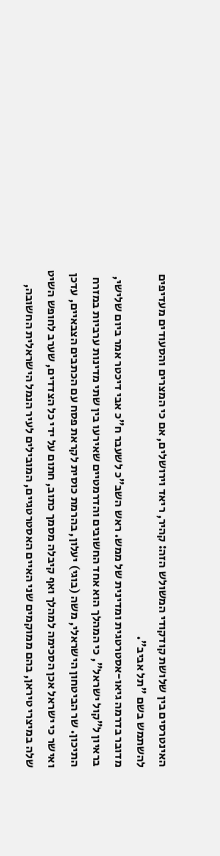האינטרסים בין שלושת קודקודי המשולש הזה: קהיר, ריאד וירושלים, אם כי המצרים והסעודים מעדיפים להשתמש בשם "תל אביב".
מדובר בדרמה גיאו-אסטרטגית ומדינית של ממש. ראש השב"כ לשעבר ח"כ אבי דיכטר אמר ביום שלישי, בראיון ל"קול ישראל", כי המהלך הוא אחד החשובים והדרמטיים שאירעו בין שתי מדינות ערביות במזרח התיכון. שר הביטחון הישראלי, משה (בוגי) יעלון, בהרמת כוסית לקראת פסח עם הכתבים הצבאיים, עדכן ואישר כי ישראל אכן הסכימה למהלך ואף קיבלה מסמך כתוב, חתום על ידי כל הצדדים, שערב לחופש השיט שלה במיצרי טיראן, בהם ממוקמים שני האיים האסטרטגיים, המובילים לעיר הנמל הישראלית החשובה,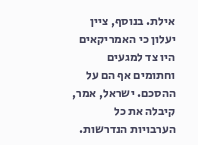אילת. בנוסף, ציין יעלון כי האמריקאים היו צד למגעים וחתומים אף הם על ההסכם. ישראל, אמר, קיבלה את כל הערבויות הנדרשות.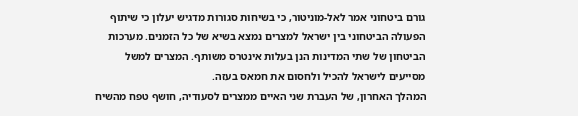גורם ביטחוני אמר לאל-מוניטור, כי בשיחות סגורות מדגיש יעלון כי שיתוף הפעולה הביטחוני בין ישראל למצרים נמצא בשיא של כל הזמנים. מערכות הביטחון של שתי המדינות הנן בעלות אינטרס משותף. המצרים למשל מסייעים לישראל להכיל ולחסום את חמאס בעזה.
המהלך האחרון, של העברת שני האיים ממצרים לסעודיה, חושף טפח מהשיח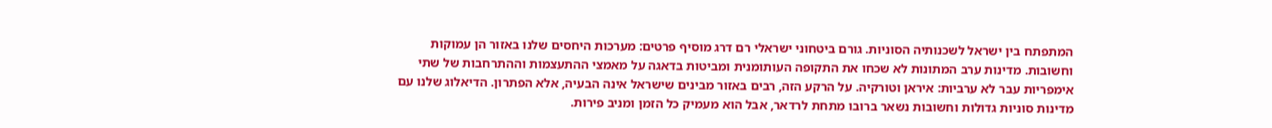המתפתח בין ישראל לשכנותיה הסוניות. גורם ביטחוני ישראלי רם דרג מוסיף פרטים: מערכות היחסים שלנו באזור הן עמוקות וחשובות. מדינות ערב המתונות לא שכחו את התקופה העותומנית ומביטות בדאגה על מאמצי ההתעצמות וההתרחבות של שתי אימפריות עבר לא ערביות: איראן וטורקיה. על הרקע הזה, רבים באזור מבינים שישראל אינה הבעיה, אלא הפתרון. הדיאלוג שלנו עם מדינות סוניות גדולות וחשובות נשאר ברובו מתחת לרדאר, אבל הוא מעמיק כל הזמן ומניב פירות.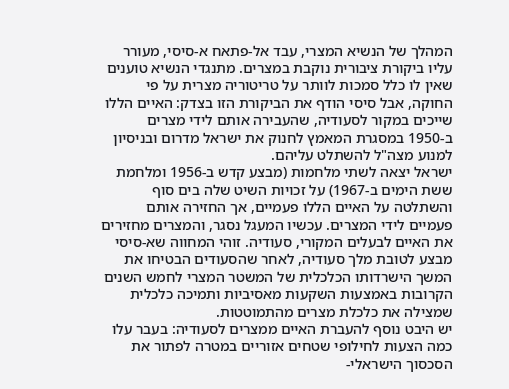המהלך של הנשיא המצרי, עבד אל-פתאח א-סיסי, מעורר עליו ביקורת ציבורית נוקבת במצרים. מתנגדי הנשיא טוענים שאין לו כלל סמכות לוותר על טריטוריה מצרית על פי החוקה, אבל סיסי הודף את הביקורת הזו בצדק: האיים הללו שייכים במקור לסעודיה, שהעבירה אותם לידי מצרים ב-1950 במסגרת המאמץ לחנוק את ישראל מדרום ובניסיון למנוע מצה"ל להשתלט עליהם.
ישראל יצאה לשתי מלחמות (מבצע קדש ב-1956 ומלחמת ששת הימים ב-1967) על זכויות השיט שלה בים סוף והשתלטה על האיים הללו פעמיים, אך החזירה אותם פעמיים לידי המצרים. עכשיו המעגל נסגר, והמצרים מחזירים את האיים לבעלים המקורי, סעודיה. זוהי המחווה שא-סיסי מבצע לטובת מלך סעודיה, לאחר שהסעודים הבטיחו את המשך הישרדותו הכלכלית של המשטר המצרי לחמש השנים הקרובות באמצעות השקעות מאסיביות ותמיכה כלכלית שמצילה את כלכלת מצרים מהתמוטטות.
יש היבט נוסף להעברת האיים ממצרים לסעודיה: בעבר עלו כמה הצעות לחילופי שטחים אזוריים במטרה לפתור את הסכסוך הישראלי-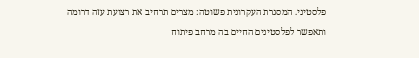פלסטיני. המסגרת העקרונית פשוטה: מצרים תרחיב את רצועת עזה דרומה ותאפשר לפלסטינים החיים בה מרחב פיתוח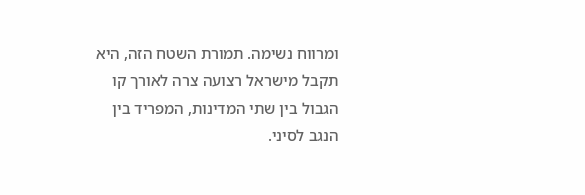ומרווח נשימה. תמורת השטח הזה, היא תקבל מישראל רצועה צרה לאורך קו הגבול בין שתי המדינות, המפריד בין הנגב לסיני.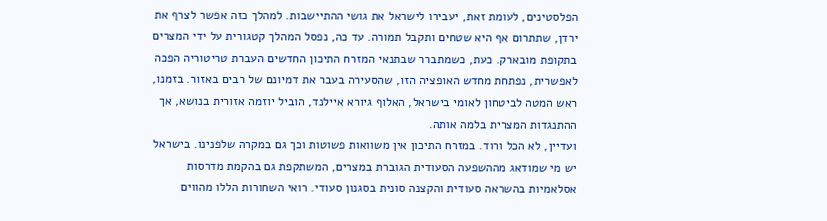הפלסטינים, לעומת זאת, יעבירו לישראל את גושי ההתיישבות. למהלך כזה אפשר לצרף את ירדן, שתתרום אף היא שטחים ותקבל תמורה. עד כה, נפסל המהלך קטגורית על ידי המצרים בתקופת מובארק. כעת, כשמתברר שבתנאי המזרח התיכון החדשים העברת טריטוריה הפכה לאפשרית, נפתחת מחדש האופציה הזו, שהסעירה בעבר את דמיונם של רבים באזור. בזמנו, ראש המטה לביטחון לאומי בישראל, האלוף גיורא איילנד, הוביל יוזמה אזורית בנושא, אך ההתנגדות המצרית בלמה אותה.
ועדיין, לא הכל ורוד. במזרח התיכון אין משוואות פשוטות וכך גם במקרה שלפנינו. בישראל יש מי שמודאג מההשפעה הסעודית הגוברת במצרים, המשתקפת גם בהקמת מדרסות אסלאמיות בהשראה סעודית והקצנה סונית בסגנון סעודי. רואי השחורות הללו מהווים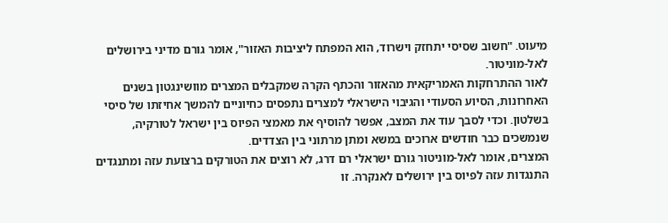מיעוט. "חשוב שסיסי יתחזק וישרוד, הוא המפתח ליציבות האזור", אומר גורם מדיני בירושלים לאל-מוניטור.
לאור ההתרחקות האמריקאית מהאזור והכתף הקרה שמקבלים המצרים מוושינגטון בשנים האחרונות, הסיוע הסעודי והגיבוי הישראלי למצרים נתפסים כחיוניים להמשך אחיזתו של סיסי בשלטון. וכדי לסבך עוד את המצב, אפשר להוסיף את מאמצי הפיוס בין ישראל לטורקיה, שנמשכים כבר חודשים ארוכים במשא ומתן מרתוני בין הצדדים.
המצרים, אומר לאל-מוניטור גורם ישראלי רם דרג, לא רוצים את הטורקים ברצועת עזה ומתנגדים התנגדות עזה לפיוס בין ירושלים לאנקרה. זו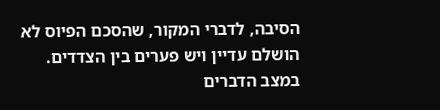הסיבה, לדברי המקור, שהסכם הפיוס לא הושלם עדיין ויש פערים בין הצדדים. במצב הדברים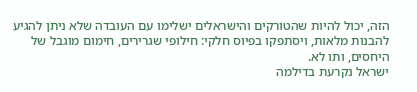הזה, יכול להיות שהטורקים והישראלים ישלימו עם העובדה שלא ניתן להגיע להבנות מלאות, ויסתפקו בפיוס חלקי: חילופי שגרירים, חימום מוגבל של היחסים, ותו לא.
ישראל נקרעת בדילמה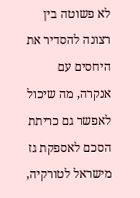לא פשוטה בין רצונה להסדיר את היחסים עם אנקרה, מה שיכול לאפשר גם כריתת הסכם לאספקת גז מישראל לטורקיה,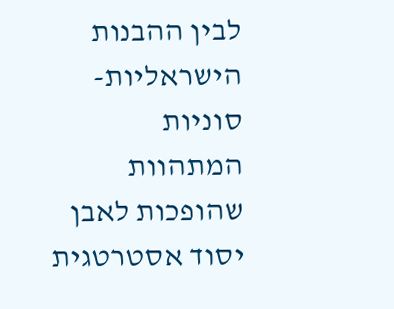לבין ההבנות הישראליות-סוניות המתהוות שהופכות לאבן יסוד אסטרטגית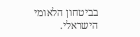בביטחון הלאומי הישראלי.